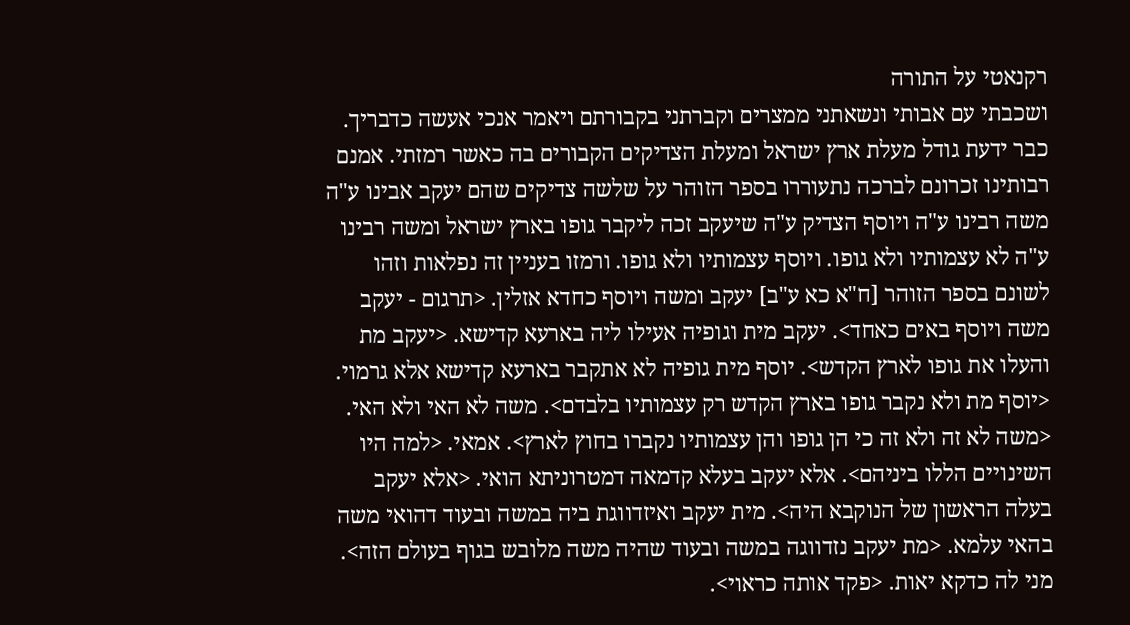רקנאטי על התורה
ושכבתי עם אבותי ונשאתני ממצרים וקברתני בקבורתם ויאמר אנכי אעשה כדבריך. כבר ידעת גודל מעלת ארץ ישראל ומעלת הצדיקים הקבורים בה כאשר רמזתי. אמנם רבותינו זכרונם לברכה נתעוררו בספר הזוהר על שלשה צדיקים שהם יעקב אבינו ע"ה משה רבינו ע"ה ויוסף הצדיק ע"ה שיעקב זכה ליקבר גופו בארץ ישראל ומשה רבינו ע"ה לא עצמותיו ולא גופו. ויוסף עצמותיו ולא גופו. ורמזו בעניין זה נפלאות וזהו לשונם בספר הזוהר [ח"א כא ע"ב] יעקב ומשה ויוסף כחדא אזלין. <תרגום - יעקב משה ויוסף באים כאחד>. יעקב מית וגופיה אעילו ליה בארעא קדישא. <יעקב מת והעלו את גופו לארץ הקדש>. יוסף מית גופיה לא אתקבר בארעא קדישא אלא גרמוי. <יוסף מת ולא נקבר גופו בארץ הקדש רק עצמותיו בלבדם>. משה לא האי ולא האי. <משה לא זה ולא זה כי הן גופו והן עצמותיו נקברו בחוץ לארץ>. אמאי. <למה היו השינויים הללו ביניהם>. אלא יעקב בעלא קדמאה דמטרוניתא הואי. <אלא יעקב בעלה הראשון של הנוקבא היה>. מית יעקב ואיזדווגת ביה במשה ובעוד דהואי משה בהאי עלמא. <מת יעקב נזדווגה במשה ובעוד שהיה משה מלובש בגוף בעולם הזה>. מני לה כדקא יאות. <פקד אותה כראוי>.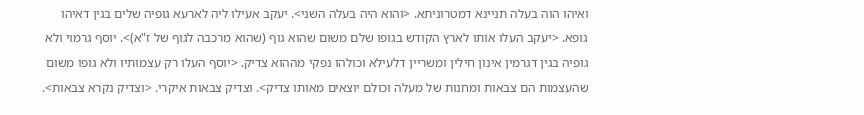ואיהו הוה בעלה תניינא דמטרוניתא. <והוא היה בעלה השני>. יעקב אעילו ליה לארעא גופיה שלים בגין דאיהו גופא. <יעקב העלו אותו לארץ הקודש בגופו שלם משום שהוא גוף (שהוא מרכבה לגוף של ז"א)>. יוסף גרמוי ולא גופיה בגין דגרמין אינון חילין ומשריין דלעילא וכולהו נפקי מההוא צדיק. <יוסף העלו רק עצמותיו ולא גופו משום שהעצמות הם צבאות ומחנות של מעלה וכולם יוצאים מאותו צדיק>. וצדיק צבאות איקרי. <וצדיק נקרא צבאות>.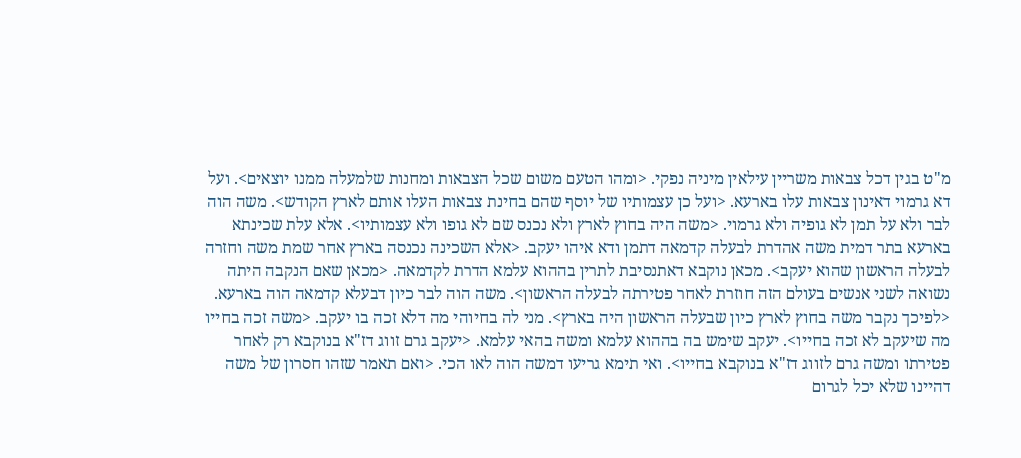מ"ט בגין דכל צבאות משריין עילאין מיניה נפקי. <ומהו הטעם משום שכל הצבאות ומחנות שלמעלה ממנו יוצאים>. ועל דא גרמוי דאינון צבאות עלו בארעא. <ועל כן עצמותיו של יוסף שהם בחינת צבאות העלו אותם לארץ הקודש>. משה הוה לבר ולא על תמן לא גופיה ולא גרמוי. <משה היה בחוץ לארץ ולא נכנס שם לא גופו ולא עצמותיו>. אלא עלת שכינתא בארעא בתר דמית משה אהדרת לבעלה קדמאה דתמן ודא איהו יעקב. <אלא השכינה נכנסה בארץ אחר שמת משה וחזרה לבעלה הראשון שהוא יעקב>. מכאן נוקבא דאתנסיבת לתרין בההוא עלמא הדרת לקדמאה. <מכאן שאם הנקבה היתה נשואה לשני אנשים בעולם הזה חוזרת לאחר פטירתה לבעלה הראשון>. משה הוה לבר כיון דבעלא קדמאה הוה בארעא. <לפיכך נקבר משה בחוץ לארץ כיון שבעלה הראשון היה בארץ>. מני לה בחיוהי מה דלא זכה בו יעקב. <משה זכה בחייו מה שיעקב לא זכה בחייו>. יעקב שימש בה בההוא עלמא ומשה בהאי עלמא. <יעקב גרם זווג דז"א בנוקבא רק לאחר פטירתו ומשה גרם לזווג דז"א בנוקבא בחייו>. ואי תימא גריעו דמשה הוה לאו הכי. <ואם תאמר שזהו חסרון של משה דהיינו שלא יכל לגרום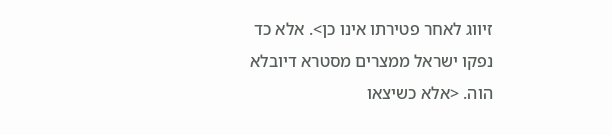זיווג לאחר פטירתו אינו כן>. אלא כד נפקו ישראל ממצרים מסטרא דיובלא הוה. <אלא כשיצאו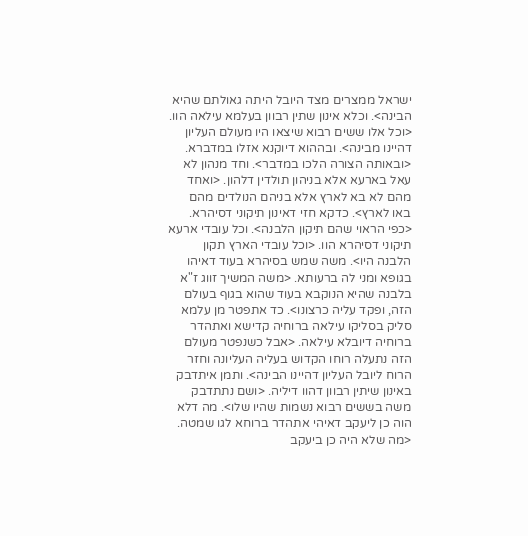ישראל ממצרים מצד היובל היתה גאולתם שהיא הבינה>. וכלא אינון שתין רבוון בעלמא עילאה הוו. <וכל אלו ששים רבוא שיצאו היו מעולם העליון דהיינו מבינה>. ובההוא דיוקנא אזלו במדברא. <ובאותה הצורה הלכו במדבר>. וחד מנהון לא עאל בארעא אלא בניהון תולדין דלהון. <ואחד מהם לא בא לארץ אלא בניהם הנולדים מהם באו לארץ>. כדקא חזי דאינון תיקוני דסיהרא. <כפי הראוי שהם תיקון הלבנה>. וכל עובדי ארעא תיקוני דסיהרא הוו. <וכל עובדי הארץ תקון הלבנה היו>. משה שמש בסיהרא בעוד דאיהו בגופא ומני לה ברעותא. <משה המשיך זווג ז"א בלבנה שהיא הנוקבא בעוד שהוא בגוף בעולם הזה, ופקד עליה כרצונו>. כד אתפטר מן עלמא סליק בסליקו עילאה ברוחיה קדישא ואתהדר ברוחיה דיובלא עילאה. <אבל כשנפטר מעולם הזה נתעלה רוחו הקדוש בעליה העליונה וחזר הרוח ליובל העליון דהיינו הבינה>. ותמן איתדבק באינון שיתין רבוון דהוו דיליה. <ושם נתתדבק משה בששים רבוא נשמות שהיו שלו>. מה דלא הוה כן ליעקב דאיהי אתהדר ברוחא לגו שמטה. <מה שלא היה כן ביעקב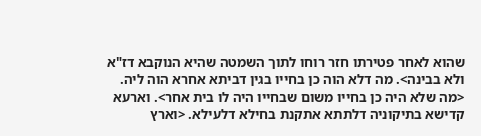שהוא לאחר פטירתו חזר רוחו לתוך השמטה שהיא הנוקבא דז"א ולא בבינה>. מה דלא הוה כן בחייו בגין דביתא אחרא הוה ליה. <מה שלא היה כן בחייו משום שבחייו היה לו בית אחר>. וארעא קדישא בתיקוניה דלתתא אתקנת בחילא דלעילא. <וארץ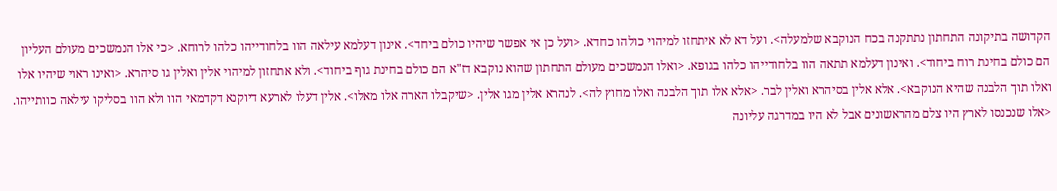הקדושה בתיקונה התחתון נתתקנה בכח הנוקבא שלמעלה>. ועל דא לא איתחזו למיהוי כולהו כחדא. <ועל כן אי אפשר שיהיו כולם ביחד>. אינון דעלמא עילאה הוו בלחודייהו כלהו לרוחא. <כי אלו הנמשכים מעולם העליון הם כולם בחינת רוח ביחוד>. ואינון דעלמא תתאה הוו בלחודייהו כלהו בגופא. <ואלו הנמשכים מעולם התחתון שהוא נוקבא דז"א הם כולם בחינת גוף ביחוד>. ולא אתחזון למיהוי אלין ואלין גו סיהרא. <ואינו ראוי שיהיו אלו ואלו תוך הלבנה שהיא הנוקבא>. אלא אלין בסיהרא ואלין לבר. <אלא אלו תוך הלבנה ואלו מחוץ לה>. לנהרא אלין מגו אלין. <שיקבלו הארה אלו מאלו>. אלין דעלו לארעא דיוקנא דקדמאי הוו ולא הוו בסליקו עילאה כוותייהו. <אלו שנכנסו לארץ היו צלם מהראשונים אבל לא היו במדרגה עליונה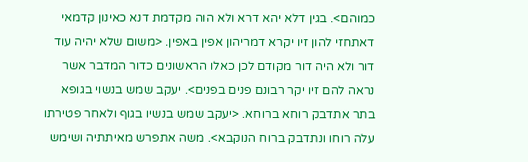כמוהם>. בגין דלא יהא דרא ולא הוה מקדמת דנא כאינון קדמאי דאתחזי להון זיו יקרא דמריהון אפין באפין. <משום שלא יהיה עוד דור ולא היה דור מקודם לכן כאלו הראשונים כדור המדבר אשר נראה להם זיו יקר רבונם פנים בפנים>. יעקב שמש בנשוי בגופא בתר אתדבק רוחא ברוחא. <יעקב שמש בנשיו בגוף ולאחר פטירתו עלה רוחו ונתדבק ברוח הנוקבא>. משה אתפרש מאיתתיה ושימש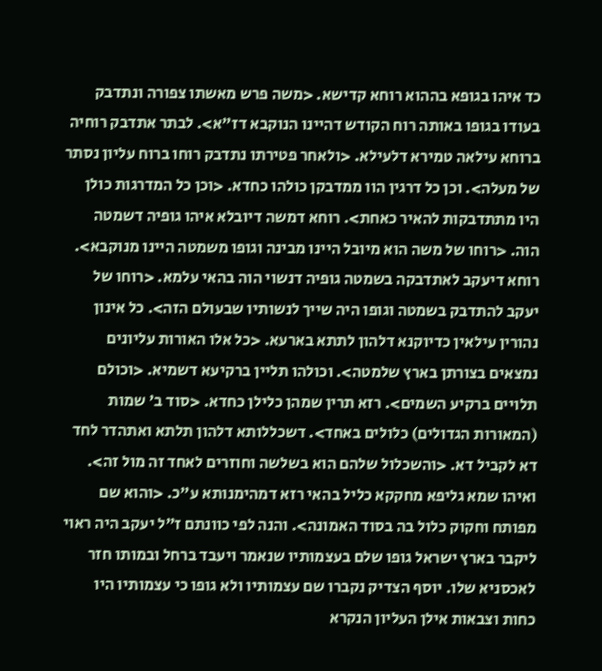כד איהו בגופא בההוא רוחא קדישא. <משה פרש מאשתו צפורה ונתדבק בעודו בגופו באותה רוח הקודש דהיינו הנוקבא דז"א>. לבתר אתדבק רוחיה ברוחא עילאה טמירא דלעילא. <ולאחר פטירתו נתדבק רוחו ברוח עליון נסתר של מעלה>. וכן כל דרגין הוו ממדבקן כולהו כחדא. <וכן כל המדרגות כולן היו מתתדבקות להאיר כאחת>. רוחא דמשה דיובלא איהו גופיה דשמטה הוה. <רוחו של משה הוא מיובל היינו מבינה וגופו משמטה היינו מנוקבא>. רוחא דיעקב לאתדבקה בשמטה גופיה דנשוי הוה בהאי עלמא. <רוחו של יעקב להתדבק בשמטה וגופו היה שייך לנשותיו שבעולם הזה>. כל אינון נהורין עילאין כדיוקנא דלהון לתתא בארעא. <כל אלו האורות עליונים נמצאים בצורתן בארץ שלמטה>. וכולהו תליין ברקיעא דשמיא. <וכולם תלויים ברקיע השמים>. רזא תרין שמהן כלילן כחדא. <סוד ב' שמות (המאורות הגדולים) כלולים באחד>. דשכללותא דלהון תלתא ואתהדר לחד דא לקביל דא. <והשכלול שלהם הוא בשלשה וחוזרים לאחד זה מול זה>. ואיהו שמא גליפא מחקקא כליל בהאי רזא דמהימנותא ע"כ. <והוא שם מפותח וחקוק כלול בה בסוד האמונה>. והנה לפי כוונתם ז"ל יעקב היה ראוי ליקבר בארץ ישראל גופו שלם בעצמותיו שנאמר ויעבד ברחל ובמותו חזר לאכסניא שלו. יוסף הצדיק נקברו שם עצמותיו ולא גופו כי עצמותיו היו כחות וצבאות אילן העליון הנקרא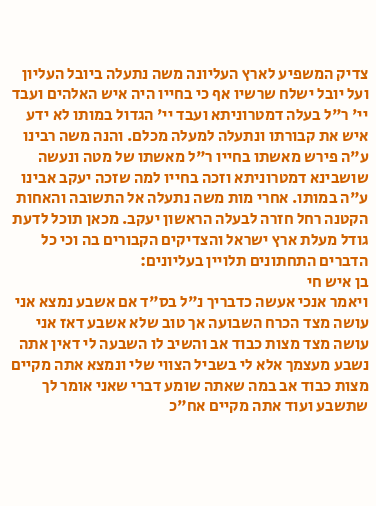צדיק המשפיע לארץ העליונה משה נתעלה ביובל העליון ועל יובל ישלח שרשיו אף כי בחייו היה איש האלהים ועבד יי' ר"ל בעלה דמטרוניתא ועבד יי' הגדול במותו לא ידע איש את קבורתו ונתעלה למעלה מכלם. והנה משה רבינו ע"ה פירש מאשתו בחייו ר"ל מאשתו של מטה ונעשה שושבינא דמטרוניתא וזכה בחייו למה שזכה יעקב אבינו ע"ה במותו. אחרי מות משה נתעלה אל התשובה והאחות הקטנה רחל חזרה לבעלה הראשון יעקב. מכאן תוכל לדעת גודל מעלת ארץ ישראל והצדיקים הקבורים בה וכי כל הדברים התחתונים תלויין בעליונים:
בן איש חי
ויאמר אנכי אעשה כדבריך נ"ל בס"ד אם אשבע נמצא אני עושה מצד הכרח השבועה אך טוב שלא אשבע דאז אני עושה מצד מצות כבוד אב והשיב לו השבעה לי דאין אתה נשבע מעצמך אלא לי בשביל הצווי שלי ונמצא אתה מקיים מצות כבוד אב במה שאתה שומע דברי שאני אומר לך שתשבע ועוד אתה מקיים אח"כ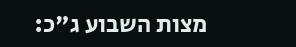מצות השבוע ג"כ: